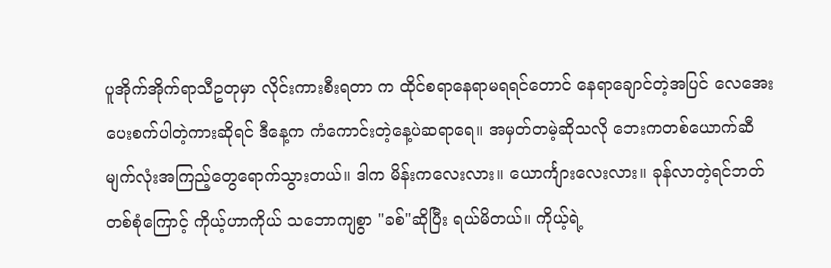ပူအိုက်အိုက်ရာသီဥတုမှာ လိုင်းကားစီးရတာ က ထိုင်စရာနေရာမရရင်တောင် နေရာချောင်တဲ့အပြင် လေအေးပေးစက်ပါတဲ့ကားဆိုရင် ဒီနေ့က ကံကောင်းတဲ့နေ့ပဲဆရာရေ။ အမှတ်တမဲ့ဆိုသလို ဘေးကတစ်ယောက်ဆီ မျက်လုံးအကြည့်တွေရောက်သွားတယ်။ ဒါက မိန်းကလေးလား။ ယောင်္ကျားလေးလား။ ခုန်လာတဲ့ရင်ဘတ်တစ်စုံကြောင့် ကိုယ့်ဟာကိုယ် သဘောကျစွာ "ခစ်"ဆိုပြီး ရယ်မိတယ်။ ကိုယ့်ရဲ့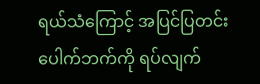ရယ်သံကြောင့် အပြင်ပြတင်းပေါက်ဘက်ကို ရပ်လျက်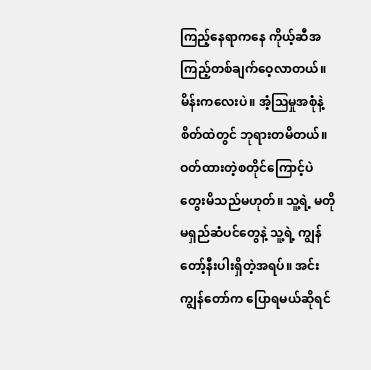ကြည့်နေရာကနေ ကိုယ့်ဆီအကြည့်တစ်ချက်ဝေ့လာတယ်။ မိန်းကလေးပဲ။ အံ့ဩမှုအစုံနဲ့ စိတ်ထဲတွင် ဘုရားတမိတယ်။ ဝတ်ထားတဲ့စတိုင်ကြောင့်ပဲ တွေးမိသည်မဟုတ်။ သူ့ရဲ့ မတိုမရှည်ဆံပင်တွေနဲ့ သူ့ရဲ့ ကျွန်တော့်နီးပါးရှိတဲ့အရပ်။ အင်း ကျွန်တော်က ပြောရမယ်ဆိုရင်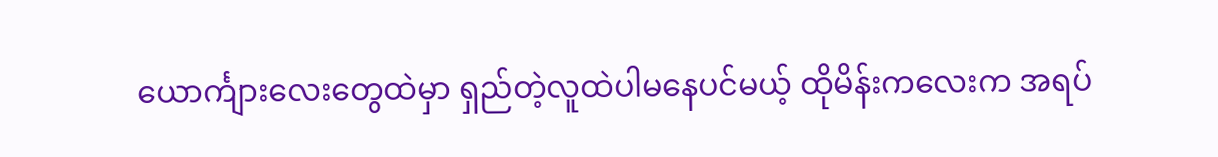ယောင်္ကျားလေးတွေထဲမှာ ရှည်တဲ့လူထဲပါမနေပင်မယ့် ထိုမိန်းကလေးက အရပ်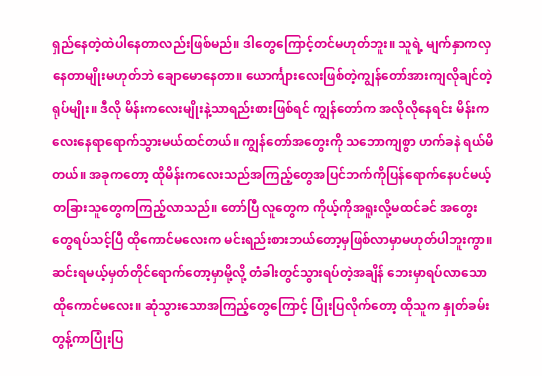ရှည်နေတဲ့ထဲပါနေတာလည်းဖြစ်မည်။ ဒါတွေကြောင့်တင်မဟုတ်ဘူး။ သူရဲ့ မျက်နှာကလှနေတာမျိုးမဟုတ်ဘဲ ချောမောနေတာ။ ယောင်္ကျားလေးဖြစ်တဲ့ကျွန်တော်အားကျလိုချင်တဲ့ ရုပ်မျိုး။ ဒီလို မိန်းကလေးမျိုးနဲ့သာရည်းစားဖြစ်ရင် ကျွန်တော်က အလိုလိုနေရင်း မိန်းကလေးနေရာရောက်သွားမယ်ထင်တယ်။ ကျွန်တော်အတွေးကို သဘောကျစွာ ဟက်ခနဲ ရယ်မိတယ်။ အခုကတော့ ထိုမိန်းကလေးသည်အကြည့်တွေအပြင်ဘက်ကိုပြန်ရောက်နေပင်မယ့် တခြားသူတွေကကြည့်လာသည်။ တော်ပြီ လူတွေက ကိုယ့်ကိုအရူးလို့မထင်ခင် အတွေးတွေရပ်သင့်ပြီ ထိုကောင်မလေးက မင်းရည်းစားဘယ်တော့မှဖြစ်လာမှာမဟုတ်ပါဘူးကွာ။
ဆင်းရမယ့်မှတ်တိုင်ရောက်တော့မှာမို့လို့ တံခါးတွင်သွားရပ်တဲ့အချိန် ဘေးမှာရပ်လာသော ထိုကောင်မလေး။ ဆုံသွားသောအကြည့်တွေကြောင့် ပြုံးပြလိုက်တော့ ထိုသူက နှုတ်ခမ်းတွန့်ကာပြုံးပြ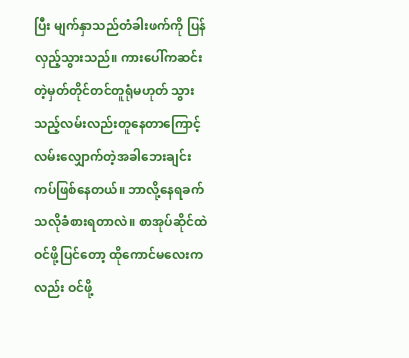ပြီး မျက်နှာသည်တံခါးဖက်ကို ပြန်လှည့်သွားသည်။ ကားပေါ်ကဆင်းတဲ့မှတ်တိုင်တင်တူရုံမဟုတ် သွားသည့်လမ်းလည်းတူနေတာကြောင့် လမ်းလျှောက်တဲ့အခါဘေးချင်းကပ်ဖြစ်နေတယ်။ ဘာလို့နေရခက်သလိုခံစားရတာလဲ။ စာအုပ်ဆိုင်ထဲဝင်ဖို့ပြင်တော့ ထိုကောင်မလေးကလည်း ဝင်ဖို့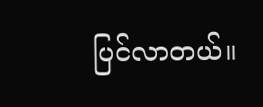ပြင်လာတယ်။